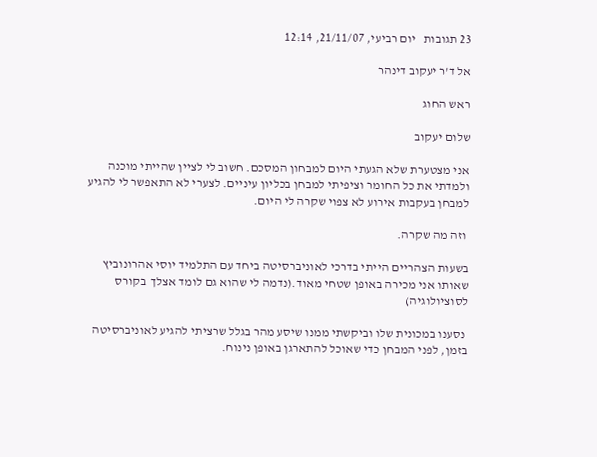23 תגובות   יום רביעי, 21/11/07, 12:14

אל ד'ר יעקוב דינהר

ראש החוג

שלום יעקוב

אני מצטערת שלא הגעתי היום למבחון המסכם. חשוב לי לציין שהייתי מוכנה ולמדתי את כל החומר וציפיתי למבחן בכליון עיניים. לצערי לא התאפשר לי להגיע למבחן בעקבות אירוע לא צפוי שקרה לי היום.

 וזה מה שקרה.

בשעות הצהריים הייתי בדרכי לאוניברסיטה ביחד עם התלמיד יוסי אהרונוביץ  שאותו אני מכירה באופן שטחי מאוד.(נדמה לי שהוא גם לומד אצלך  בקורס לסוציולוגיה)

 נסענו במכונית שלו וביקשתי ממנו שיסע מהר בגלל שרציתי להגיע לאוניברסיטה בזמן, לפני המבחן כדי שאוכל להתארגן באופן נינוח.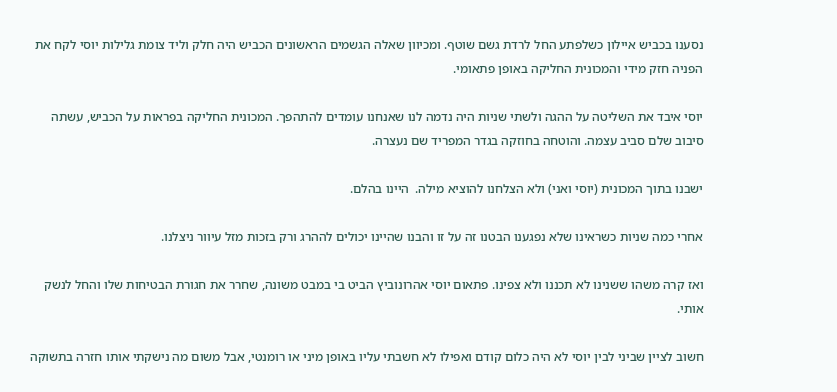נסענו בכביש איילון כשלפתע החל לרדת גשם שוטף. ומכיוון שאלה הגשמים הראשונים הכביש היה חלק וליד צומת גלילות יוסי לקח את הפניה חזק מידי והמכונית החליקה באופן פתאומי.

יוסי איבד את השליטה על ההגה ולשתי שניות היה נדמה לנו שאנחנו עומדים להתהפך. המכונית החליקה בפראות על הכביש, עשתה סיבוב שלם סביב עצמה. והוטחה בחוזקה בגדר המפריד שם נעצרה.

ישבנו בתוך המכונית (יוסי ואני) ולא הצלחנו להוציא מילה.  היינו בהלם.

אחרי כמה שניות כשראינו שלא נפגענו הבטנו זה על זו והבנו שהיינו יכולים לההרג ורק בזכות מזל עיוור ניצלנו.

ואז קרה משהו ששנינו לא תכננו ולא צפינו. פתאום יוסי אהרונוביץ הביט בי במבט משונה, שחרר את חגורת הבטיחות שלו והחל לנשק אותי.

חשוב לציין שביני לבין יוסי לא היה כלום קודם ואפילו לא חשבתי עליו באופן מיני או רומנטי, אבל משום מה נישקתי אותו חזרה בתשוקה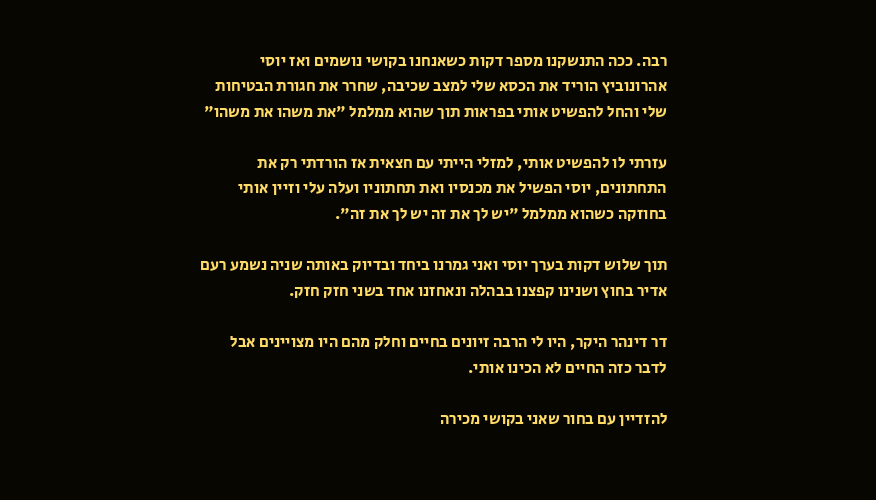רבה. ככה התנשקנו מספר דקות כשאנחנו בקושי נושמים ואז יוסי אהרונוביץ הוריד את הכסא שלי למצב שכיבה, שחרר את חגורת הבטיחות שלי והחל להפשיט אותי בפראות תוך שהוא ממלמל "את משהו את משהו"

עזרתי לו להפשיט אותי, למזלי הייתי עם חצאית אז הורדתי רק את התחתונים, יוסי הפשיל את מכנסיו ואת תחתוניו ועלה עלי וזיין אותי בחוזקה כשהוא ממלמל "יש לך את זה יש לך את זה".

תוך שלוש דקות בערך יוסי ואני גמרנו ביחד ובדיוק באותה שניה נשמע רעם אדיר בחוץ ושנינו קפצנו בבהלה ונאחזנו אחד בשני חזק חזק.

דר דינהר היקר, היו לי הרבה זיונים בחיים וחלק מהם היו מצויינים אבל לדבר כזה החיים לא הכינו אותי.

להזדיין עם בחור שאני בקושי מכירה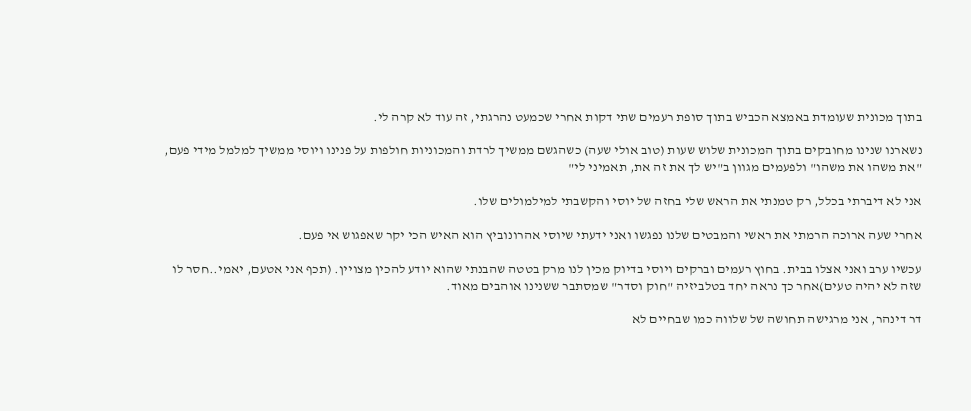בתוך מכונית שעומדת באמצא הכביש בתוך סופת רעמים שתי דקות אחרי שכמעט נהרגתי, זה עוד לא קרה לי.

נשארנו שנינו מחובקים בתוך המכונית שלוש שעות (טוב אולי שעה) כשהגשם ממשיך לרדת והמכוניות חולפות על פנינו ויוסי ממשיך למלמל מידי פעם, "את משהו את משהו" ולפעמים מגוון ב"יש לך את זה את, תאמיני לי"

אני לא דיברתי בכלל, רק טמנתי את הראש שלי בחזה של יוסי והקשבתי למילמולים שלו.

אחרי שעה ארוכה הרמתי את ראשי והמבטים שלנו נפגשו ואני ידעתי שיוסי אהרונוביץ הוא האיש הכי יקר שאפגוש אי פעם.

עכשיו ערב ואני אצלו בבית. בחוץ רעמים וברקים ויוסי בדיוק מכין לנו מרק בטטה שהבנתי שהוא יודע להכין מצויין. (תכף אני אטעם, יאמי..חסר לו שזה לא יהיה טעים)אחר כך נראה יחד בטלביזיה "חוק וסדר" שמסתבר ששנינו אוהבים מאוד.

דר דינהר, אני מרגישה תחושה של שלווה כמו שבחיים לא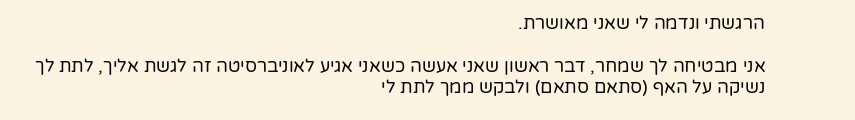הרגשתי ונדמה לי שאני מאושרת.

אני מבטיחה לך שמחר, דבר ראשון שאני אעשה כשאני אגיע לאוניברסיטה זה לגשת אליך, לתת לך נשיקה על האף (סתאם סתאם) ולבקש ממך לתת לי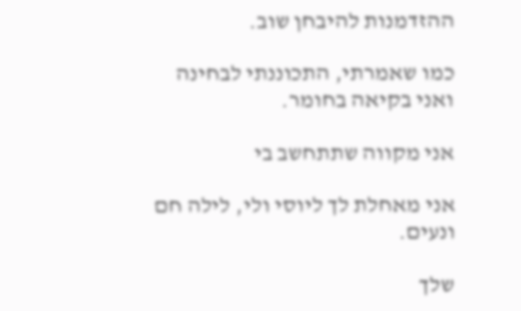ההזדמנות להיבחן שוב.

כמו שאמרתי, התכוננתי לבחינה ואני בקיאה בחומר.

אני מקווה שתתחשב בי

אני מאחלת לך ליוסי ולי, לילה חם ונעים.

שלך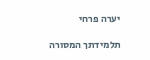יערה פרחי

תלמידתך המסורה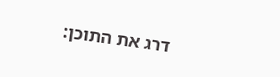דרג את התוכן: